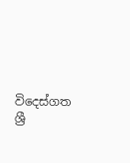විදෙස්ගත ශ්‍රී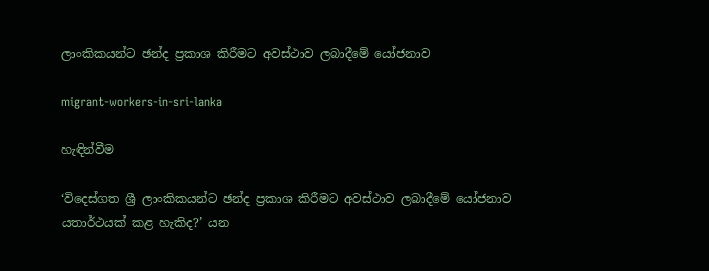ලාංකිකයන්ට ඡන්ද ප්‍රකාශ කිරීමට අවස්ථාව ලබාදීමේ යෝජනාව

migrant-workers-in-sri-lanka

හැඳින්වීම

‘විදෙස්ගත ශ්‍රී ලාංකිකයන්ට ඡන්ද ප්‍රකාශ කිරීමට අවස්ථාව ලබාදීමේ යෝජනාව යතාර්ථයක් කළ හැකිද?’ යන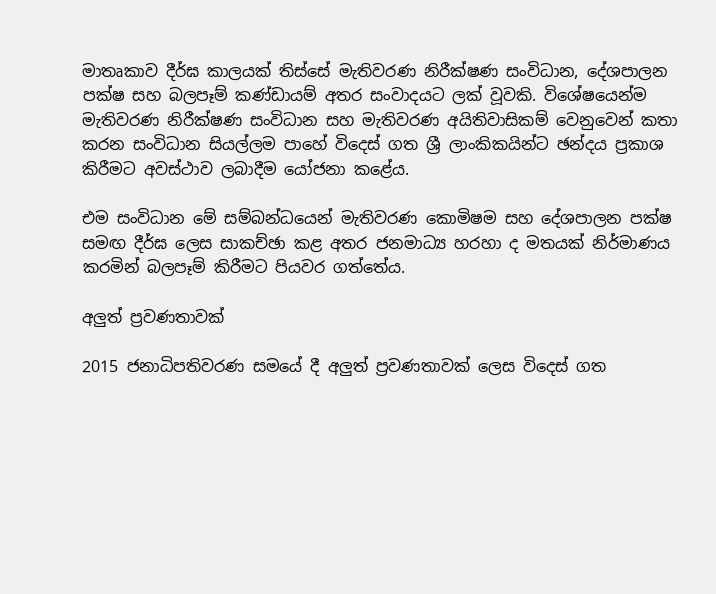මාතෘකාව දීර්ඝ කාලයක් තිස්සේ මැතිවරණ නිරීක්ෂණ සංවිධාන, දේශපාලන පක්ෂ සහ බලපෑම් කණ්ඩායම් අතර සංවාදයට ලක් වූවකි. විශේෂයෙන්ම මැතිවරණ නිරීක්ෂණ සංවිධාන සහ මැතිවරණ අයිතිවාසිකම් වෙනුවෙන් කතා කරන සංවිධාන සියල්ලම පාහේ විදෙස් ගත ශ්‍රී ලාංකිකයින්ට ඡන්දය ප්‍රකාශ කිරීමට අවස්ථාව ලබාදීම යෝජනා කළේය.

එම සංවිධාන මේ සම්බන්ධයෙන් මැතිවරණ කොමිෂම සහ දේශපාලන පක්ෂ සමඟ දීර්ඝ ලෙස සාකච්ඡා කළ අතර ජනමාධ්‍ය හරහා ද මතයක් නිර්මාණය කරමින් බලපෑම් කිරීමට පියවර ගත්තේය.

අලුත් ප්‍රවණතාවක්

2015 ජනාධිපතිවරණ සමයේ දී අලුත් ප්‍රවණතාවක් ලෙස විදෙස් ගත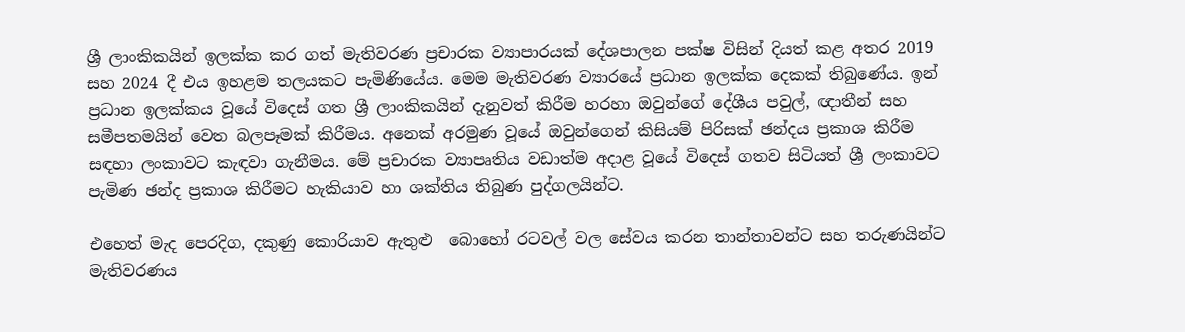ශ්‍රී ලාංකිකයින් ඉලක්ක කර ගත් මැතිවරණ ප්‍රචාරක ව්‍යාපාරයක් දේශපාලන පක්ෂ විසින් දියත් කළ අතර 2019 සහ 2024 දී එය ඉහළම තලයකට පැමිණියේය. මෙම මැතිවරණ ව්‍යාරයේ ප්‍රධාන ඉලක්ක දෙකක් තිබුණේය. ඉන් ප්‍රධාන ඉලක්කය වූයේ විදෙස් ගත ශ්‍රී ලාංකිකයින් දැනුවත් කිරීම හරහා ඔවුන්ගේ දේශීය පවුල්, ඥාතීන් සහ සමීපතමයින් වෙත බලපෑමක් කිරීමය. අනෙක් අරමුණ වූයේ ඔවුන්ගෙන් කිසියම් පිරිසක් ඡන්දය ප්‍රකාශ කිරීම සඳහා ලංකාවට කැඳවා ගැනීමය. මේ ප්‍රචාරක ව්‍යාපෘතිය වඩාත්ම අදාළ වූයේ විදෙස් ගතව සිටියත් ශ්‍රී ලංකාවට පැමිණ ඡන්ද ප්‍රකාශ කිරීමට හැකියාව හා ශක්තිය තිබුණ පුද්ගලයින්ට.

එහෙත් මැද පෙරදිග, දකුණු කොරියාව ඇතුළු  බොහෝ රටවල් වල සේවය කරන තාන්තාවන්ට සහ තරුණයින්ට මැතිවරණය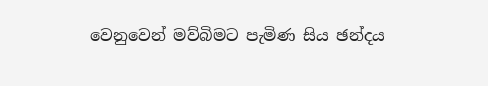වෙනුවෙන් මව්බිමට පැමිණ සිය ඡන්දය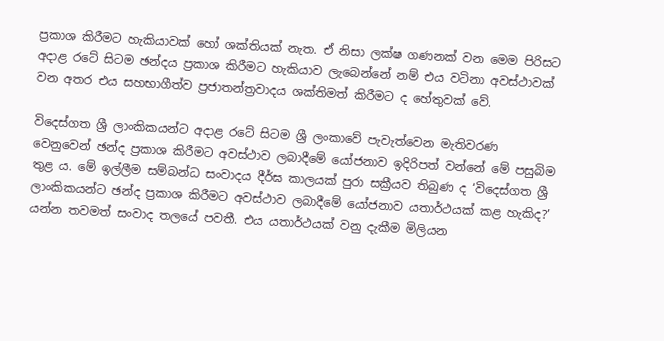ප්‍රකාශ කිරීමට හැකියාවක් හෝ ශක්තියක් නැත. ඒ නිසා ලක්ෂ ගණනක් වන මෙම පිරිසට අදාළ රටේ සිටම ඡන්දය ප්‍රකාශ කිරීමට හැකියාව ලැබෙන්නේ නම් එය වටිනා අවස්ථාවක් වන අතර එය සහභාගීත්ව ප්‍රජාතන්ත්‍රවාදය ශක්තිමත් කිරීමට ද හේතුවක් වේ.

විදෙස්ගත ශ්‍රී ලාංකිකයන්ට අදාළ රටේ සිටම ශ්‍රී ලංකාවේ පැවැත්වෙන මැතිවරණ වෙනුවෙන් ඡන්ද ප්‍රකාශ කිරීමට අවස්ථාව ලබාදීමේ යෝජනාව ඉදිරිපත් වන්නේ මේ පසුබිම තුළ ය. මේ ඉල්ලීම සම්බන්ධ සංවාදය දීර්ඝ කාලයක් පුරා සක්‍රීයව තිබුණ ද ‘විදෙස්ගත ශ්‍රී ලාංකිකයන්ට ඡන්ද ප්‍රකාශ කිරීමට අවස්ථාව ලබාදීමේ යෝජනාව යතාර්ථයක් කළ හැකිද?’ යන්න තවමත් සංවාද තලයේ පවතී. එය යතාර්ථයක් වනු දැකීම මිලියන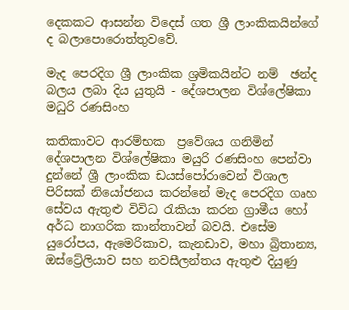දෙකකට ආසන්න විදෙස් ගත ශ්‍රී ලාංකිකයින්ගේ ද බලාපොරොත්තුවවේ.

මැද පෙරදිග ශ්‍රී ලාංකික ශ්‍රමිකයින්ට නම්  ඡන්ද බලය ලබා දිය යුතුයි - දේශපාලන විශ්ලේෂිකා මධුරි රණසිංහ

කතිකාවට ආරම්භක  ප්‍රවේශය ගනිමින් දේශපාලන විශ්ලේෂිකා මයුරි රණසිංහ පෙන්වා දුන්නේ ශ්‍රී ලාංකික ඩයස්පෝරාවෙන් විශාල පිරිසක් නියෝජනය කරන්නේ මැද පෙරදිග ගෘහ සේවය ඇතුළු විවිධ රැකියා කරන ග්‍රාමීය හෝ අර්ධ නාගරික කාන්තාවන් බවයි. එසේම යුරෝපය, ඇමෙරිකාව, කැනඩාව, මහා බ්‍රිතාන්‍ය, ඔස්ට්‍රේලියාව සහ නවසීලන්තය ඇතුළු දියුණු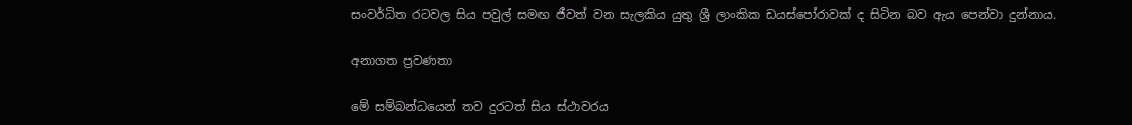සංවර්ධිත රටවල සිය පවුල් සමඟ ජීවත් වන සැලකිය යුතු ශ්‍රී ලාංකික ඩයස්පෝරාවක් ද සිටින බව ඇය පෙන්වා දුන්නාය.

අනාගත ප්‍රවණතා

මේ සම්බන්ධයෙන් තව දුරටත් සිය ස්ථාවරය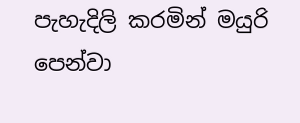පැහැදිලි කරමින් මයුරි පෙන්වා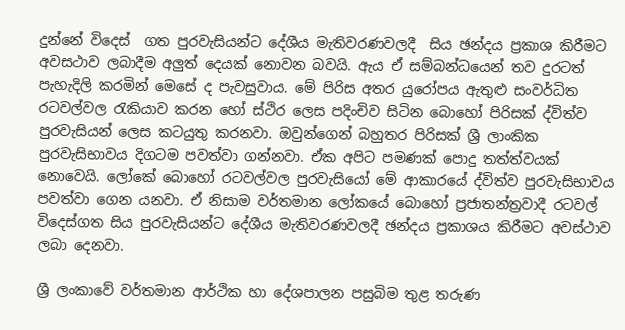දුන්නේ විදෙස්  ගත පුරවැසියන්ට දේශීය මැතිවරණවලදී  සිය ඡන්දය ප්‍රකාශ කිරීමට අවසථාව ලබාදීම අලුත් දෙයක් නොවන බවයි. ඇය ඒ සම්බන්ධයෙන් තව දුරටත් පැහැදිලි කරමින් මෙසේ ද පැවසුවාය. මේ පිරිස අතර යුරෝපය ඇතුළු සංවර්ධිත රටවල්වල රැකියාව කරන හෝ ස්ථිර ලෙස පදිංචිව සිටින බොහෝ පිරිසක් ද්විත්ව පුරවැසියන් ලෙස කටයුතු කරනවා. ඔවුන්ගෙන් බහුතර පිරිසක් ශ්‍රී ලාංකික පුරවැසිභාවය දිගටම පවත්වා ගන්නවා. ඒක අපිට පමණක් පොදු තත්ත්වයක් නොවෙයි. ලෝකේ බොහෝ රටවල්වල පුරවැසියෝ මේ ආකාරයේ ද්විත්ව පුරවැසිභාවය පවත්වා ගෙන යනවා. ඒ නිසාම වර්තමාන ලෝකයේ බොහෝ ප්‍රජාතන්ත්‍රවාදී රටවල් විදෙස්ගත සිය පුරවැසියන්ට දේශීය මැතිවරණවලදී ඡන්දය ප්‍රකාශය කිරීමට අවස්ථාව ලබා දෙනවා.

ශ්‍රී ලංකාවේ වර්තමාන ආර්ථික හා දේශපාලන පසුබිම තුළ තරුණ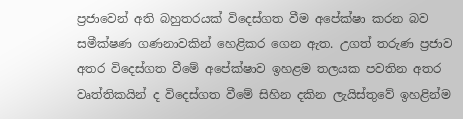ප්‍රජාවෙන් අති බහුතරයක් විදෙස්ගත වීම අපේක්ෂා කරන බව සමීක්ෂණ ගණනාවකින් හෙළිකර ගෙන ඇත. උගත් තරුණ ප්‍රජාව අතර විදෙස්ගත වීමේ අපේක්ෂාව ඉහළම තලයක පවතින අතර වෘත්තිකයින් ද විදෙස්ගත වීමේ සිහින දකින ලැයිස්තුවේ ඉහළින්ම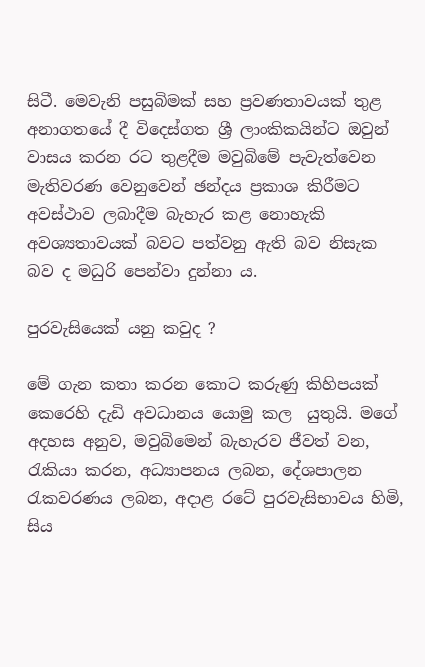සිටී. මෙවැනි පසුබිමක් සහ ප්‍රවණතාවයක් තුළ අනාගතයේ දී විදෙස්ගත ශ්‍රී ලාංකිකයින්ට ඔවුන් වාසය කරන රට තුළදීම මවුබිමේ පැවැත්වෙන මැතිවරණ වෙනුවෙන් ඡන්දය ප්‍රකාශ කිරීමට අවස්ථාව ලබාදීම බැහැර කළ නොහැකි අවශ්‍යතාවයක් බවට පත්වනු ඇති බව නිසැක  බව ද මධුරි පෙන්වා දුන්නා ය.

පුරවැසියෙක් යනු කවුද ?

මේ ගැන කතා කරන කොට කරුණු කිහිපයක් කෙරෙහි දැඩි අවධානය යොමු කල  යුතුයි. මගේ අදහස අනුව, මවුබිමෙන් බැහැරව ජීවත් වන, රැකියා කරන, අධ්‍යාපනය ලබන, දේශපාලන රැකවරණය ලබන, අදාළ රටේ පුරවැසිභාවය හිමි, සිය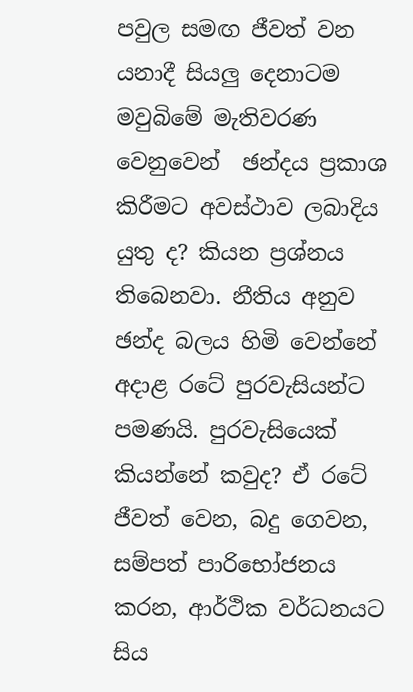පවුල සමඟ ජීවත් වන යනාදී සියලු දෙනාටම මවුබිමේ මැතිවරණ වෙනුවෙන්  ඡන්දය ප්‍රකාශ කිරීමට අවස්ථාව ලබාදිය යුතු ද? කියන ප්‍රශ්නය තිබෙනවා. නීතිය අනුව ඡන්ද බලය හිමි වෙන්නේ අදාළ රටේ පුරවැසියන්ට පමණයි. පුරවැසියෙක් කියන්නේ කවුද? ඒ රටේ ජීවත් වෙන, බදු ගෙවන, සම්පත් පාරිභෝජනය කරන, ආර්ථික වර්ධනයට සිය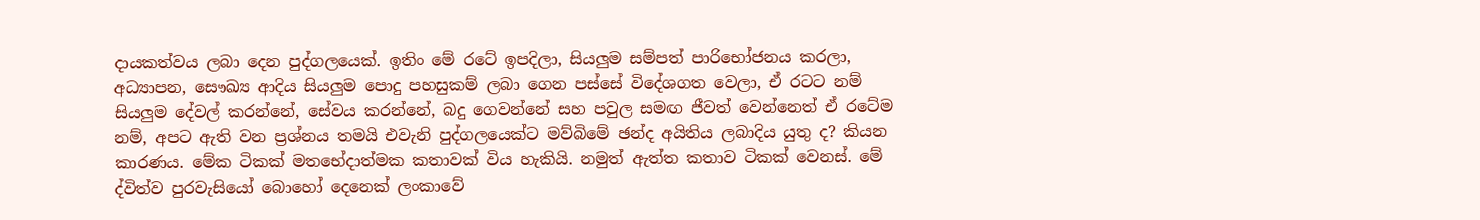දායකත්වය ලබා දෙන පුද්ගලයෙක්. ඉතිං මේ රටේ ඉපදිලා, සියලුම සම්පත් පාරිභෝජනය කරලා, අධ්‍යාපන, සෞඛ්‍ය ආදිය සියලුම පොදු පහසුකම් ලබා ගෙන පස්සේ විදේශගත වෙලා, ඒ රටට නම් සියලුම දේවල් කරන්නේ, සේවය කරන්නේ, බදු ගෙවන්නේ සහ පවුල සමඟ ජීවත් වෙන්නෙත් ඒ රටේම නම්, අපට ඇති වන ප්‍රශ්නය තමයි එවැනි පුද්ගලයෙක්ට මව්බිමේ ඡන්ද අයිතිය ලබාදිය යුතු ද? කියන කාරණය. මේක ටිකක් මතභේදාත්මක කතාවක් විය හැකියි. නමුත් ඇත්ත කතාව ටිකක් වෙනස්. මේ ද්විත්ව පුරවැසියෝ බොහෝ දෙනෙක් ලංකාවේ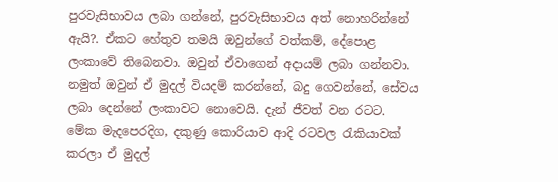පුරවැසිභාවය ලබා ගන්නේ, පුරවැසිභාවය අත් නොහරින්නේ ඇයි?. ඒකට හේතුව තමයි ඔවුන්ගේ වත්කම්, දේපොළ ලංකාවේ තිබෙනවා. ඔවුන් ඒවාගෙන් අදායම් ලබා ගන්නවා. නමුත් ඔවුන් ඒ මුදල් වියදම් කරන්නේ, බදු ගෙවන්නේ, සේවය ලබා දෙන්නේ ලංකාවට නොවෙයි. දැන් ජීවත් වන රටට. මේක මැදපෙරදිග, දකුණු කොරියාව ආදි රටවල රැකියාවක් කරලා ඒ මුදල්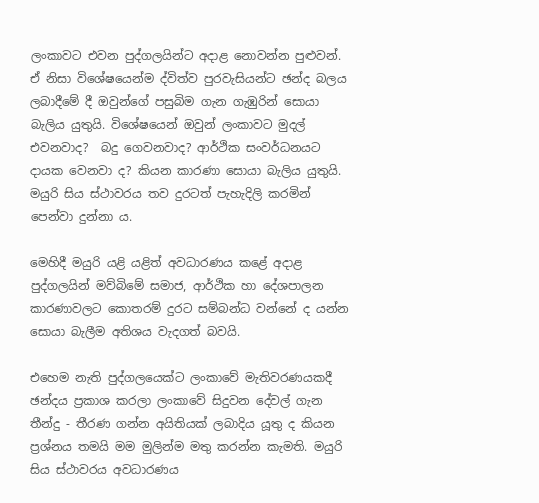ලංකාවට එවන පුද්ගලයින්ට අදාළ නොවන්න පුළුවන්. ඒ නිසා විශේෂයෙන්ම ද්විත්ව පුරවැසියන්ට ඡන්ද බලය ලබාදීමේ දී ඔවුන්ගේ පසුබිම ගැන ගැඹුරින් සොයා බැලිය යුතුයි. විශේෂයෙන් ඔවුන් ලංකාවට මුදල් එවනවාද?  බදු ගෙවනවාද? ආර්ථික සංවර්ධනයට දායක වෙනවා ද? කියන කාරණා සොයා බැලිය යුතුයි.  මයුරි සිය ස්ථාවරය තව දුරටත් පැහැදිලි කරමින් පෙන්වා දුන්නා ය.

මෙහිදී මයුරි යළි යළිත් අවධාරණය කළේ අදාළ පුද්ගලයින් මව්බිමේ සමාජ, ආර්ථික හා දේශපාලන කාරණාවලට කොතරම් දුරට සම්බන්ධ වන්නේ ද යන්න සොයා බැලීම අතිශය වැදගත් බවයි.

එහෙම නැති පුද්ගලයෙක්ට ලංකාවේ මැතිවරණයකදී ඡන්දය ප්‍රකාශ කරලා ලංකාවේ සිදුවන දේවල් ගැන තීන්දු - තීරණ ගන්න අයිතියක් ලබාදිය යූතු ද කියන ප්‍රශ්නය තමයි මම මුලින්ම මතු කරන්න කැමති. මයුරි සිය ස්ථාවරය අවධාරණය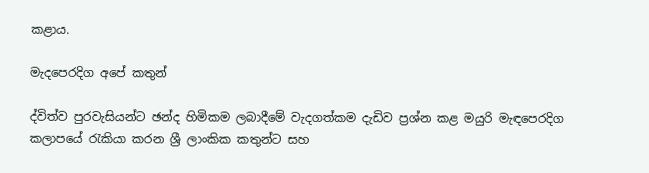කළාය.

මැදපෙරදිග අපේ කතුන්

ද්විත්ව පුරවැසියන්ට ඡන්ද හිමිකම ලබාදීමේ වැදගත්කම දැඩිව ප්‍රශ්න කළ මයුරි මැඳපෙරදිග කලාපයේ රැකියා කරන ශ්‍රී ලාංකික කතුන්ට සහ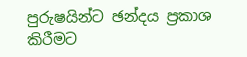පුරුෂයින්ට ඡන්දය ප්‍රකාශ කිරීමට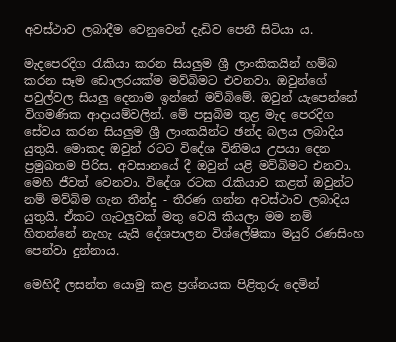අවස්ථාව ලබාදීම වෙනුවෙන් දැඩිව පෙනී සිටියා ය.

මැදපෙරදිග රැකියා කරන සියලුම ශ්‍රී ලාංකිකයින් හම්බ කරන සෑම ඩොලරයක්ම මව්බිමට එවනවා. ඔවුන්ගේ පවුල්වල සියලු දෙනාම ඉන්නේ මව්බිමේ. ඔවුන් යැපෙන්නේ විගමණික ආදායම්වලින්. මේ පසුබිම තුළ මැද පෙරදිග සේවය කරන සියලුම ශ්‍රී ලාංකයින්ට ඡන්ද බලය ලබාදිය යුතුයි. මොකද ඔවුන් රටට විදේශ විනිමය උපයා දෙන ප්‍රමුඛතම පිරිස. අවසානයේ දී ඔවුන් යළි මව්බිමට එනවා. මෙහි ජීවත් වෙනවා. විදේශ රටක රැකියාව කළත් ඔවුන්ට නම් මව්බිම ගැන තීන්දු - තීරණ ගන්න අවස්ථාව ලබාදිය යුතුයි. ඒකට ගැටලුවක් මතු වෙයි කියලා මම නම් හිතන්නේ නැහැ යැයි දේශපාලන විශ්ලේෂිකා මයුරි රණසිංහ පෙන්වා දුන්නාය.

මෙහිදී ලසන්ත යොමු කළ ප්‍රශ්නයක පිළිතුරු දෙමින්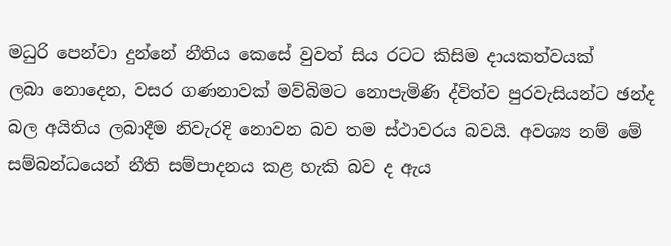මධුරි පෙන්වා දුන්නේ නීතිය කෙසේ වුවත් සිය රටට කිසිම දායකත්වයක් ලබා ‌නොදෙන, වසර ගණනාවක් මව්බිමට නොපැමිණි ද්විත්ව පුරවැසියන්ට ඡන්ද බල අයිතිය ලබාදීම නිවැරදි නොවන බව තම ස්ථාවරය බවයි. අවශ්‍ය නම් මේ සම්බන්ධයෙන් නීති සම්පාදනය කළ හැකි බව ද ඇය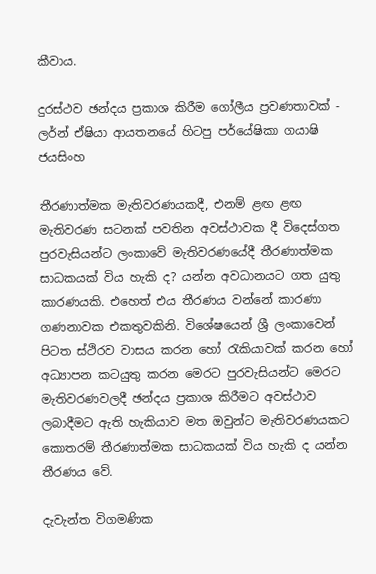කීවාය.

දුරස්ථව ඡන්දය ප්‍රකාශ කිරීම ගෝලීය ප්‍රවණතාවක් - ලර්න් ඒෂියා ආයතනයේ හිටපු පර්යේෂිකා ගයාෂි ජයසිංහ

තීරණාත්මක මැතිවරණයකදී, එනම් ළඟ ළඟ මැතිවරණ සටනක් පවතින අවස්ථාවක දී විදෙස්ගත පුරවැසියන්ට ලංකාවේ මැතිවරණයේදී තීරණාත්මක සාධකයක් විය හැකි ද? යන්න අවධානයට ගත යුතු කාරණයකි. එහෙත් එය තීරණය වන්නේ කාරණා ගණනාවක එකතුවකිනි. විශේෂයෙන් ශ්‍රී ලංකාවෙන් පිටත ස්ථිරව වාසය කරන හෝ රැකියාවක් කරන හෝ අධ්‍යාපන කටයුතු කරන මෙරට පුරවැසියන්ට මෙරට මැතිවරණවලදී ඡන්දය ප්‍රකාශ කිරීමට අවස්ථාව ලබාදීමට ඇති හැකියාව මත ඔවුන්ට මැතිවරණයකට කොතරම් තීරණාත්මක සාධකයක් විය හැකි ද යන්න තීරණය වේ.

දැවැන්ත විගමණික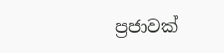ප්‍රජාවක්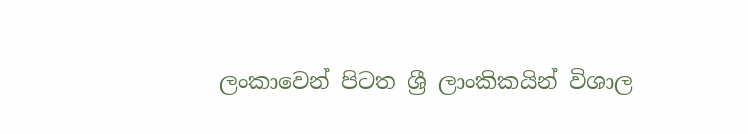ලංකාවෙන් පිටත ශ්‍රී ලාංකිකයින් විශාල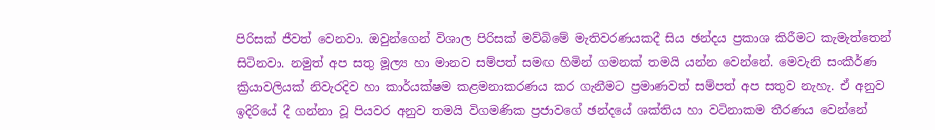පිරිසක් ජීවත් වෙනවා. ඔවුන්ගෙන් විශාල පිරිසක් මව්බිමේ මැතිවරණයකදී සිය ඡන්දය ප්‍රකාශ කිරීමට කැමැත්තෙන් සිටිනවා. නමුත් අප සතු මූල්‍ය හා මානව සම්පත් සමඟ හිමින් ගමනක් තමයි යන්න වෙන්නේ. මෙවැනි සංකීර්ණ ක්‍රියාවලියක් නිවැරදිව හා කාර්යක්ෂම කළමනාකරණය කර ගැනීමට ප්‍රමාණවත් සම්පත් අප සතුව නැහැ. ඒ අනුව ඉදිරියේ දී ගන්නා වූ පියවර අනුව තමයි විගමණික ප්‍රජාවගේ ඡන්දයේ ශක්තිය හා වටිනාකම තීරණය වෙන්නේ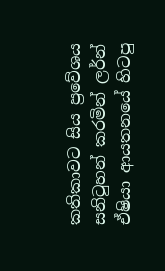කතිකාවට සිය ප්‍රවේශය සනිටුහන් කරමින් ලර්න් ඒෂියා ආයතනයේ හිටපු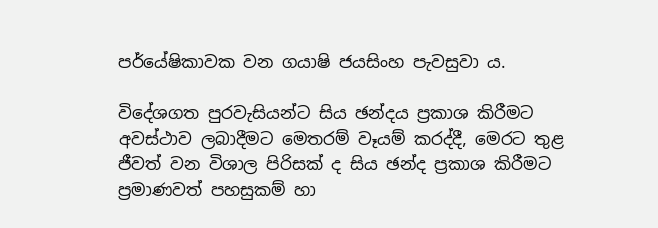පර්යේෂිකාවක වන ගයාෂි ජයසිංහ පැවසුවා ය.

විදේශගත පුරවැසියන්ට සිය ඡන්දය ප්‍රකාශ කිරීමට අවස්ථාව ලබාදීමට මෙතරම් වෑයම් කරද්දී, මෙරට තුළ ජීවත් වන විශාල පිරිසක් ද සිය ඡන්ද ප්‍රකාශ කිරීමට ප්‍රමාණවත් පහසුකම් හා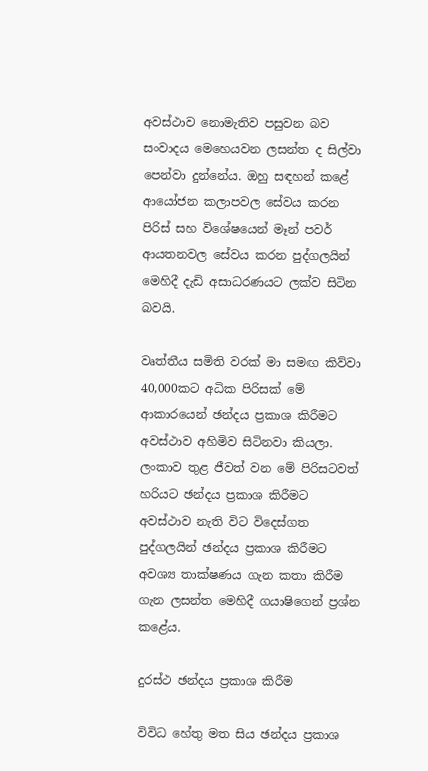අවස්ථාව නොමැතිව පසුවන බව සංවාදය මෙහෙයවන ලසන්ත ද සිල්වා පෙන්වා දුන්නේය. ඔහු සඳහන් කළේ ආයෝජන කලාපවල සේවය කරන පිරිස් සහ විශේෂයෙන් මෑන් පවර් ආයතනවල සේවය කරන පුද්ගලයින් මෙහිදී දැඩි අසාධරණයට ලක්ව සිටින බවයි.

වෘත්තීය සමිති වරක් මා සමඟ කිව්වා 40,000කට අධික පිරිසක් මේ ආකාරයෙන් ඡන්දය ප්‍රකාශ කිරීමට අවස්ථාව අහිමිව සිටිනවා කියලා. ලංකාව තුළ ජීවත් වන මේ පිරිසටවත් හරියට ඡන්දය ප්‍රකාශ කිරීමට අවස්ථාව නැති විට විදෙස්ගත පුද්ගලයින් ඡන්දය ප්‍රකාශ කිරීමට අවශ්‍ය තාක්ෂණය ගැන කතා කිරීම ගැන ලසන්ත මෙහිදී ගයාෂිගෙන් ප්‍රශ්න කළේය.

දුරස්ථ ඡන්දය ප්‍රකාශ කිරීම

විවිධ හේතු මත සිය ඡන්දය ප්‍රකාශ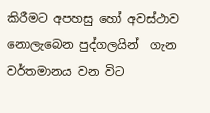කිරීමට අපහසු හෝ අවස්ථාව නොලැබෙන පුද්ගලයින්  ගැන වර්තමානය වන විට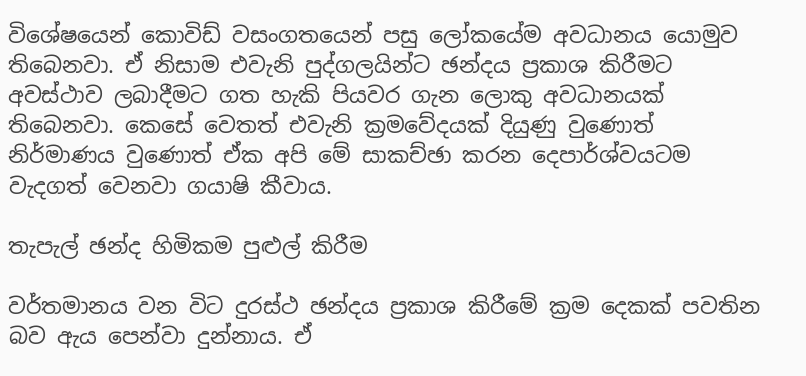විශේෂයෙන් කොවිඩ් වසංගතයෙන් පසු ලෝකයේම අවධානය යොමුව තිබෙනවා. ඒ නිසාම එවැනි පුද්ගලයින්ට ඡන්දය ප්‍රකාශ කිරීමට අවස්ථාව ලබාදීමට ගත හැකි පියවර ගැන ලොකු අවධානයක් තිබෙනවා. කෙසේ වෙතත් එවැනි ක්‍රමවේදයක් දියුණු වුණොත් නිර්මාණය වුණොත් ඒක අපි මේ සාකච්ඡා කරන දෙපාර්ශ්වයටම වැදගත් වෙනවා ගයාෂි කීවාය.

තැපැල් ඡන්ද හිමිකම පුළුල් කිරීම

වර්තමානය වන විට දුරස්ථ ඡන්දය ප්‍රකාශ කිරීමේ ක්‍රම දෙකක් පවතින බව ඇය පෙන්වා දුන්නාය. ඒ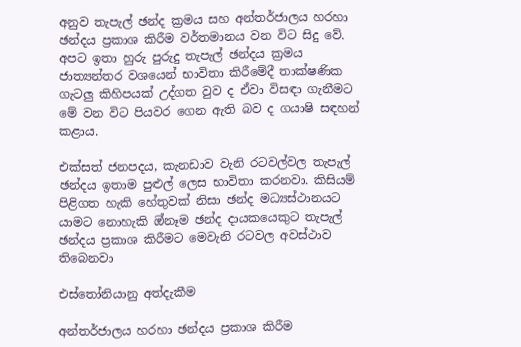අනුව තැපැල් ඡන්ද ක්‍රමය සහ අන්තර්ජාලය හරහා ඡන්දය ප්‍රකාශ කිරීම වර්තමානය වන විට සිදු වේ. අපට ඉතා හුරු පුරුදු තැපැල් ඡන්දය ක්‍රමය ජාත්‍යන්තර වශයෙන් භාවිතා කිරීමේදී තාක්ෂණික ගැටලු කිහිපයක් උද්ගත වුව ද ඒවා විසඳා ගැනීමට මේ වන විට පියවර ගෙන ඇති බව ද ගයාෂි සඳහන් කළාය.

එක්සත් ජනපදය, කැනඩාව වැනි රටවල්වල තැපැල් ඡන්දය ඉතාම පුළුල් ලෙස භාවිතා කරනවා. කිසියම් පිළිගත හැකි හේතුවක් නිසා ඡන්ද මධ්‍යස්ථානයට යාමට නොහැකි ඔ්නෑම ඡන්ද දායකයෙකුට තැපැල් ඡන්දය ප්‍රකාශ කිරීමට මෙවැනි රටවල අවස්ථාව තිබෙනවා

එස්තෝනියානු අත්දැකීම

අන්තර්ජාලය හරහා ඡන්දය ප්‍රකාශ කිරීම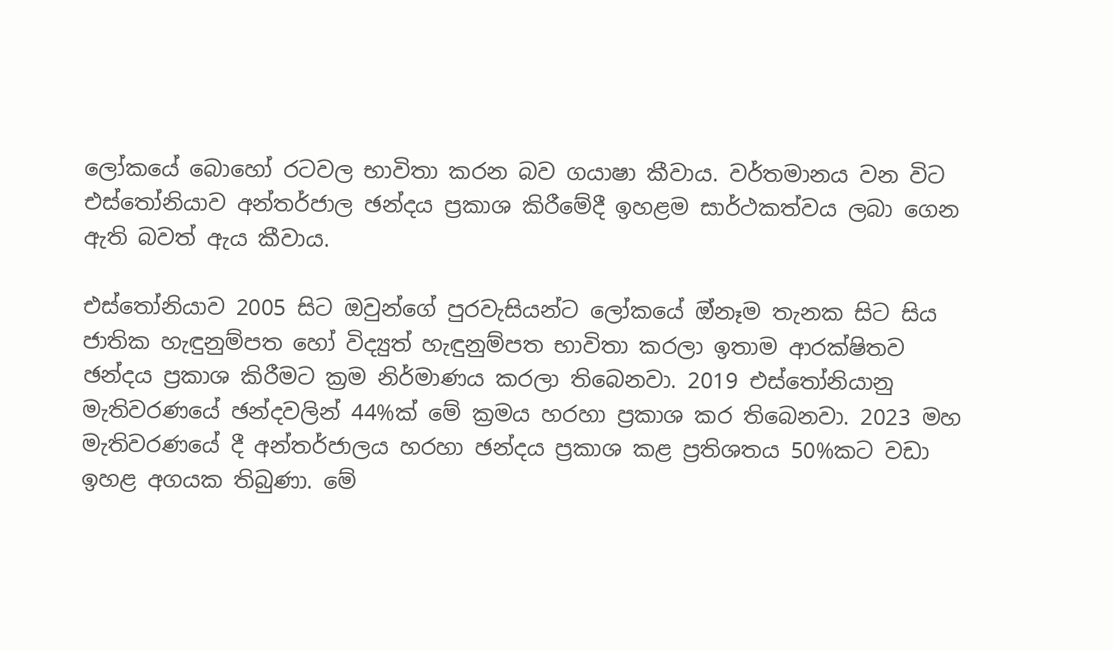ලෝකයේ බොහෝ රටවල භාවිතා කරන බව ගයාෂා කීවාය. වර්තමානය වන විට එස්තෝනියාව අන්තර්ජාල ඡන්දය ප්‍රකාශ කිරීමේදී ඉහළම සාර්ථකත්වය ලබා ගෙන ඇති බවත් ඇය කීවාය.

එස්තෝනියාව 2005 සිට ඔවුන්ගේ පුරවැසියන්ට ලෝකයේ ඔ්නෑම තැනක සිට සිය ජාතික හැඳුනුම්පත හෝ විද්‍යුත් හැඳුනුම්පත භාවිතා කරලා ඉතාම ආරක්ෂිතව ඡන්දය ප්‍රකාශ කිරීමට ක්‍රම නිර්මාණය කරලා තිබෙනවා. 2019 එස්තෝනියානු මැතිවරණයේ ඡන්දවලින් 44%ක් මේ ක්‍රමය හරහා ප්‍රකාශ කර තිබෙනවා. 2023 මහ මැතිවරණයේ දී අන්තර්ජාලය හරහා ඡන්දය ප්‍රකාශ කළ ප්‍රතිශතය 50%කට වඩා ඉහළ අගයක තිබුණා. මේ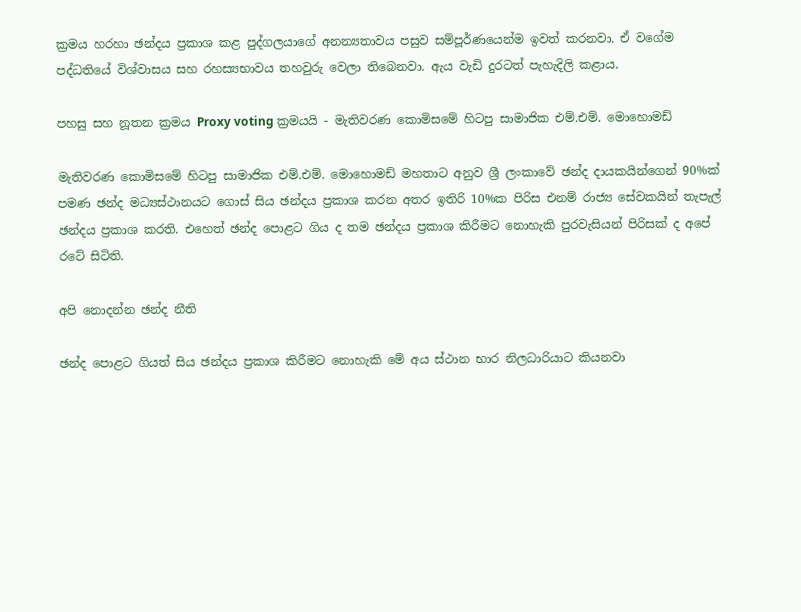ක්‍රමය හරහා ඡන්දය ප්‍රකාශ කළ පුද්ගලයාගේ අනන්‍යතාවය පසුව සම්පූර්ණයෙන්ම ඉවත් කරනවා. ඒ වගේම පද්ධතියේ විශ්වාසය සහ රහස්‍යභාවය තහවුරු වෙලා තිබෙනවා. ඇය වැඩි දුරටත් පැහැදිලි කළාය.

පහසු සහ නූතන ක්‍රමය Proxy voting ක්‍රමයයි - මැතිවරණ කොමිසමේ හිටපු සාමාජික එම්.එම්. මොහොමඩ්

මැතිවරණ කොමිසමේ හිටපු සාමාජික එම්.එම්. මොහොමඩ් මහතාට අනුව ශ්‍රී ලංකාවේ ඡන්ද දායකයින්ගෙන් 90%ක් පමණ ඡන්ද මධ්‍යස්ථානයට ගොස් සිය ඡන්දය ප්‍රකාශ කරන අතර ඉතිරි 10%ක පිරිස එනම් රාජ්‍ය සේවකයින් තැපැල් ඡන්දය ප්‍රකාශ කරති. එහෙත් ඡන්ද පොළට ගිය ද තම ඡන්දය ප්‍රකාශ කිරීමට නොහැකි පුරවැසියන් පිරිසක් ද අපේ රටේ සිටිති.

අපි නොදන්න ඡන්ද නීති

ඡන්ද පොළට ගියත් සිය ඡන්දය ප්‍රකාශ කිරීමට නොහැකි මේ අය ස්ථාන භාර නිලධාරියාට කියනවා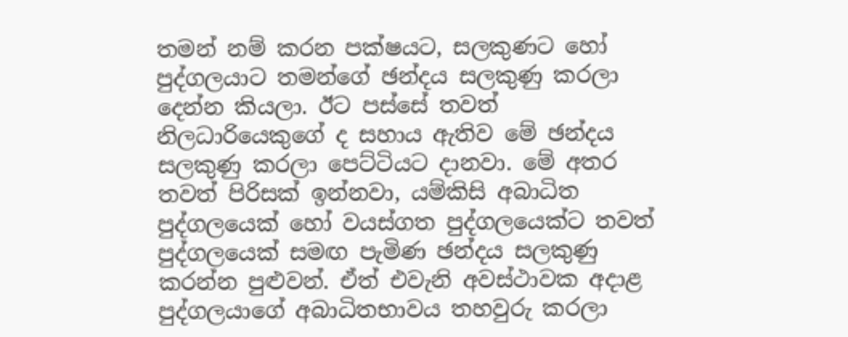තමන් නම් කරන පක්ෂයට, සලකුණට හෝ පුද්ගලයාට තමන්ගේ ඡන්දය සලකුණු කරලා දෙන්න කියලා. ඊට පස්සේ තවත් නිලධාරියෙකුගේ ද සහාය ඇතිව මේ ඡන්දය සලකුණු කරලා පෙට්ටියට දානවා. මේ අතර තවත් පිරිසක් ඉන්නවා, යම්කිසි අබාධිත පුද්ගලයෙක් හෝ වයස්ගත පුද්ගලයෙක්ට තවත් පුද්ගලයෙක් සමඟ පැමිණ ඡන්දය සලකුණු කරන්න පුළුවන්. ඒත් එවැනි අවස්ථාවක අදාළ පුද්ගලයාගේ අබාධිතභාවය තහවුරු කරලා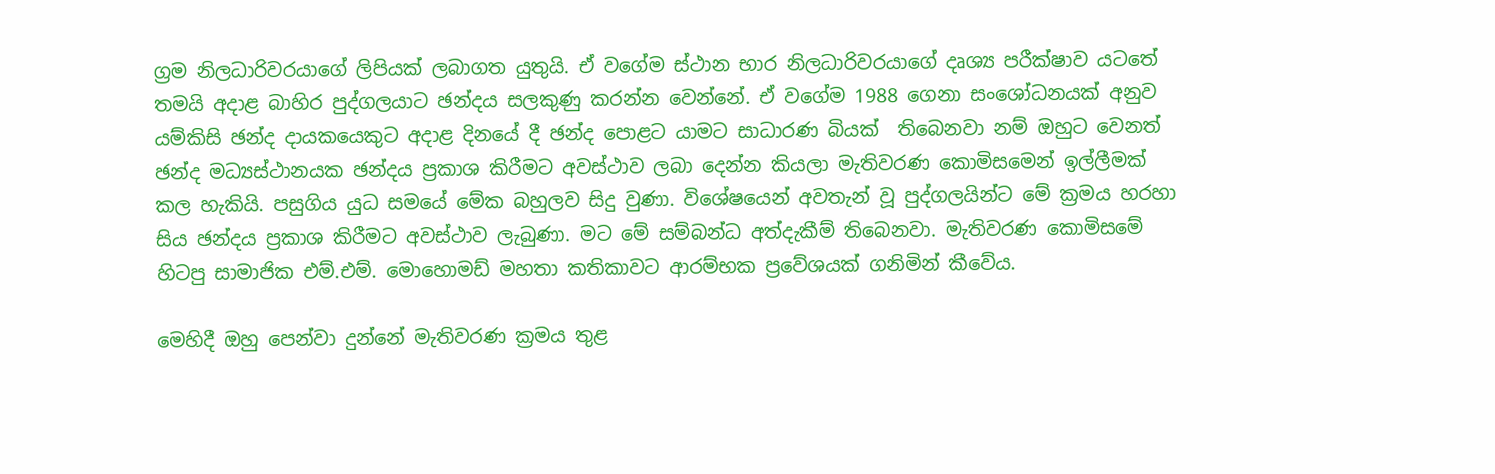ග්‍රම නිලධාරිවරයාගේ ලිපියක් ලබාගත යුතුයි. ඒ වගේම ස්ථාන භාර නිලධාරිවරයාගේ දෘශ්‍ය පරීක්ෂාව යටතේ තමයි අදාළ බාහිර පුද්ගලයාට ඡන්දය සලකුණු කරන්න වෙන්නේ. ඒ වගේම 1988 ගෙනා සංශෝධනයක් අනුව යම්කිසි ඡන්ද දායකයෙකුට අදාළ දිනයේ දී ඡන්ද පොළට යාමට සාධාරණ බියක්  තිබෙනවා නම් ඔහුට වෙනත් ඡන්ද මධ්‍යස්ථානයක ඡන්දය ප්‍රකාශ කිරීමට අවස්ථාව ලබා දෙන්න කියලා මැතිවරණ කොමිසමෙන් ඉල්ලීමක් කල හැකියි. පසුගිය යුධ සමයේ මේක බහුලව සිදු වුණා. විශේෂයෙන් අවතැන් වූ පුද්ගලයින්ට මේ ක්‍රමය හරහා සිය ඡන්දය ප්‍රකාශ කිරීමට අවස්ථාව ලැබුණා. මට මේ සම්බන්ධ අත්දැකීම් තිබෙනවා. මැතිවරණ කොමිසමේ හිටපු සාමාජික එම්.එම්. මොහොමඩ් මහතා කතිකාවට ආරම්භක ප්‍රවේශයක් ගනිමින් කීවේය.

මෙහිදී ඔහු පෙන්වා දුන්නේ මැතිවරණ ක්‍රමය තුළ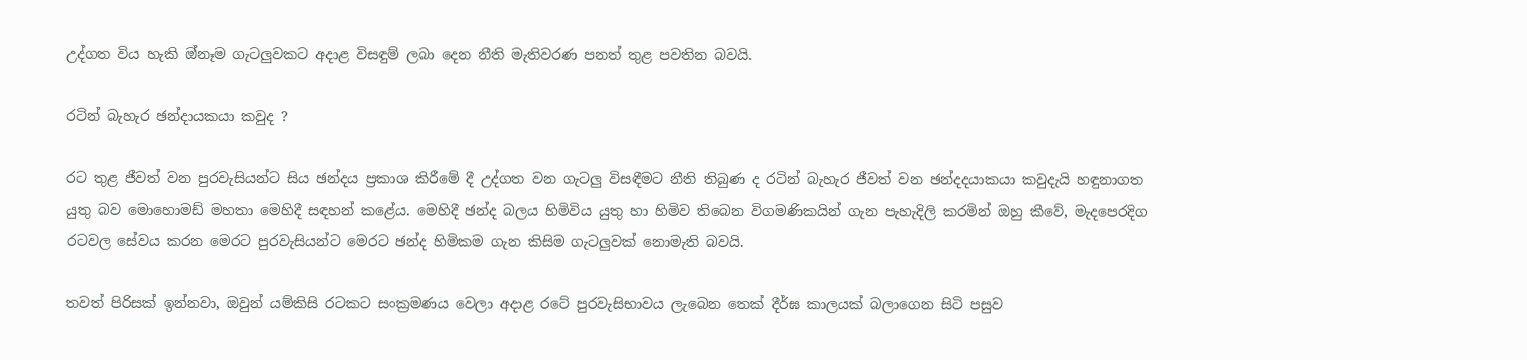උද්ගත විය හැකි ඔ්නෑම ගැටලුවකට අදාළ විසඳුම් ලබා දෙන නීති මැතිවරණ පනත් තුළ පවතින බවයි.

රටින් බැහැර ඡන්දායකයා කවුද ?

රට තුළ ජීවත් වන පුරවැසියන්ට සිය ඡන්දය ප්‍රකාශ කිරීමේ දී උද්ගත වන ගැටලු විසඳීමට නීති තිබුණ ද රටින් බැහැර ජීවත් වන ඡන්දදයාකයා කවුදැයි හඳුනාගත යුතු බව මොහොමඩ් මහතා මෙහිදී සඳහන් කළේය. මෙහිදී ඡන්ද බලය හිමිවිය යුතු හා හිමිව තිබෙන විගමණිකයින් ගැන පැහැදිලි කරමින් ඔහු කීවේ, මැදපෙරදිග රටවල සේවය කරන මෙරට පුරවැසියන්ට මෙරට ඡන්ද හිමිකම ගැන කිසිම ගැටලුවක් නොමැති බවයි.

තවත් පිරිසක් ඉන්නවා, ඔවුන් යම්කිසි රටකට සංක්‍රමණය වෙලා අදාළ රටේ පුරවැසිභාවය ලැබෙන තෙක් දීර්ඝ කාලයක් බලාගෙන සිටි පසුව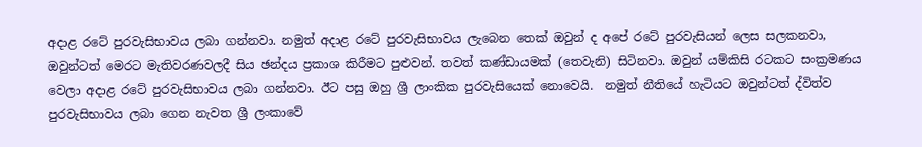අදාළ රටේ පුරවැසිභාවය ලබා ගන්නවා. නමුත් අදාළ රටේ පුරවැසිභාවය ලැබෙන තෙක් ඔවුන් ද අපේ රටේ පුරවැසියන් ලෙස සලකනවා, ඔවුන්ටත් මෙරට මැතිවරණවලදී සිය ඡන්දය ප්‍රකාශ කිරීමට පුළුවන්. තවත් කණ්ඩායමක් (තෙවැනි) සිටිනවා. ඔවුන් යම්කිසි රටකට සංක්‍රමණය වෙලා අදාළ රටේ පුරවැසිභාවය ලබා ගන්නවා. ඊට පසු ඔහු ශ්‍රී ලාංකික පුරවැසියෙක් නොවෙයි.  නමුත් නීතියේ හැටියට ඔවුන්ටත් ද්විත්ව පුරවැසිභාවය ලබා ගෙන නැවත ශ්‍රී ලංකාවේ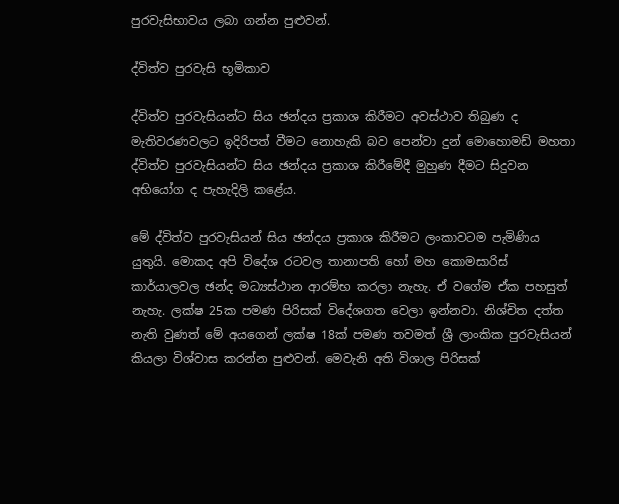පුරවැසිභාවය ලබා ගන්න පුළුවන්.

ද්විත්ව පුරවැසි භූමිකාව

ද්විත්ව පුරවැසියන්ට සිය ඡන්දය ප්‍රකාශ කිරීමට අවස්ථාව තිබුණ ද මැතිවරණවලට ඉදිරිපත් වීමට නොහැකි බව පෙන්වා දුන් මොහොමඩ් මහතා ද්විත්ව පුරවැසියන්ට සිය ඡන්දය ප්‍රකාශ කිරීමේදී මුහුණ දීමට සිදුවන අභියෝග ද පැහැදිලි කළේය.

මේ ද්විත්ව පුරවැසියන් සිය ඡන්දය ප්‍රකාශ කිරීමට ලංකාවටම පැමිණිය යුතුයි. මොකද අපි විදේශ රටවල තානාපති හෝ මහ කොමසාරිස් කාර්යාලවල ඡන්ද මධ්‍යස්ථාන ආරම්භ කරලා නැහැ. ඒ වගේම ඒක පහසුත් නැහැ. ලක්ෂ 25ක පමණ පිරිසක් විදේශගත වෙලා ඉන්නවා. නිශ්චිත දත්ත නැති වුණත් මේ අයගෙන් ලක්ෂ 18ක් පමණ තවමත් ශ්‍රී ලාංකික පුරවැසියන් කියලා විශ්වාස කරන්න පුළුවන්. මෙවැනි අති විශාල පිරිසක්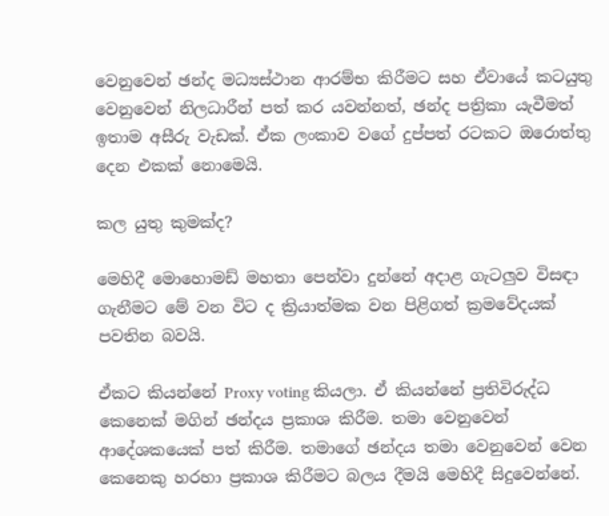වෙනුවෙන් ඡන්ද මධ්‍යස්ථාන ආරම්භ කිරීමට සහ ඒවායේ කටයුතු වෙනුවෙන් නිලධාරීන් පත් කර යවන්නත්, ඡන්ද පත්‍රිකා යැවීමත් ඉතාම අසීරු වැඩක්. ඒක ලංකාව වගේ දුප්පත් රටකට ඔරොත්තු දෙන එකක් නොමෙයි.

කල යුතු කුමක්ද?

මෙහිදී මොහොමඩ් මහතා පෙන්වා දුන්නේ අදාළ ගැටලුව විසඳා ගැනීමට මේ වන විට ද ක්‍රියාත්මක වන පිළිගත් ක්‍රමවේදයක් පවතින බවයි.

ඒකට කියන්නේ Proxy voting කියලා. ඒ කියන්නේ ප්‍රතිවිරුද්ධ කෙනෙක් මගින් ඡන්දය ප්‍රකාශ කිරීම. තමා වෙනුවෙන් ආදේශකයෙක් පත් කිරීම. තමාගේ ඡන්දය තමා වෙනුවෙන් වෙන කෙනෙකු හරහා ප්‍රකාශ කිරීමට බලය දීමයි මෙහිදී සිදුවෙන්‌නේ.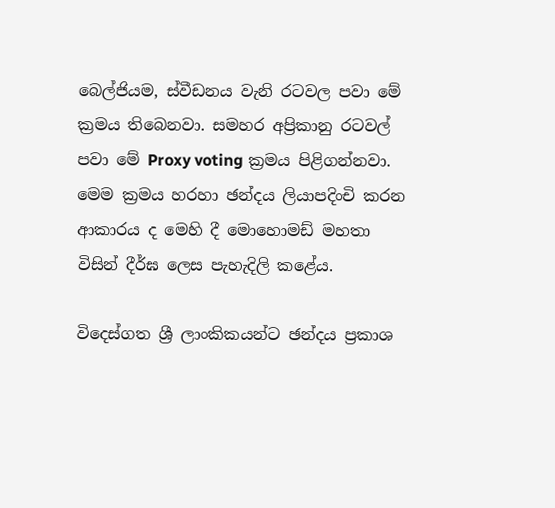බෙල්ජියම, ස්වීඩනය වැනි රටවල පවා මේ ක්‍රමය තිබෙනවා. සමහර අප්‍රිකානු රටවල් පවා මේ Proxy voting ක්‍රමය පිළිගන්නවා. මෙම ක්‍රමය හරහා ඡන්දය ලියාපදිංචි කරන ආකාරය ද මෙහි දී මොහොමඩ් මහතා විසින් දීර්ඝ ලෙස පැහැදිලි කළේය.

විදෙස්ගත ශ්‍රී ලාංකිකයන්ට ඡන්දය ප්‍රකාශ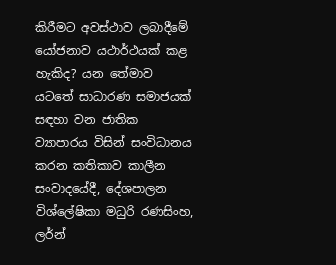කිරීමට අවස්ථාව ලබාදීමේ යෝජනාව යථාර්ථයක් කළ හැකිද? යන තේමාව යටතේ සාධාරණ සමාජයක් සඳහා වන ජාතික ව්‍යාපාරය විසින් සංවිධානය කරන කතිකාව කාලීන සංවාදයේදී, දේශපාලන විශ්ලේෂිකා මධුරි රණසිංහ, ලර්න්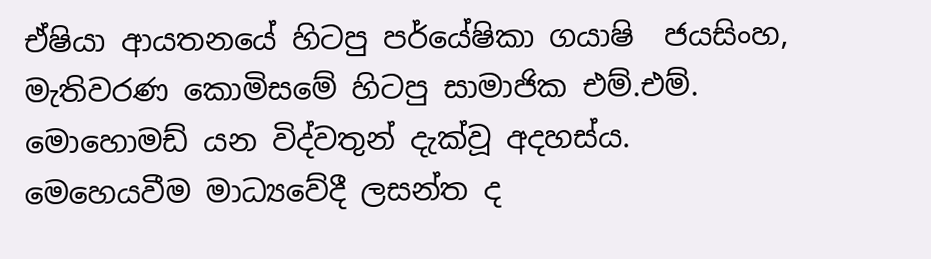ඒෂියා ආයතනයේ හිටපු පර්යේෂිකා ගයාෂි  ජයසිංහ, මැතිවරණ කොමිසමේ හිටපු සාමාජික එම්.එම්. මොහොමඩ් යන විද්වතුන් දැක්වූ අදහස්ය. මෙහෙයවීම මාධ්‍යවේදී ලසන්ත ද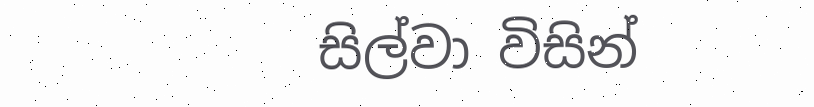සිල්වා විසින්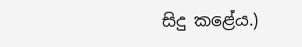සිදු කළේය.)